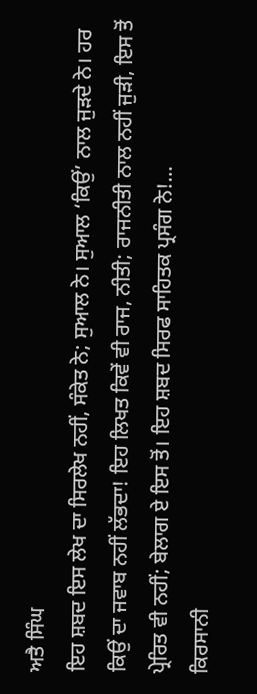ਅਤੈ ਸਿੰਘ
ਇਹ ਸ਼ਬਦ ਇਸ ਲੇਖ ਦਾ ਸਿਰਲੇਖ ਨਹੀਂ, ਸੰਕੇਤ ਨੇ; ਸੁਆਲ ਨੇ। ਸੁਆਲ ‘ਕਿਉਂ’ ਨਾਲ ਜੁੜਦੇ ਨੇ। ਹਰ ਕਿਉਂ ਦਾ ਜਵਾਬ ਨਹੀਂ ਲੱਭਦਾ! ਇਹ ਲਿਖਤ ਕਿਵੇਂ ਵੀ ਰਾਜ, ਨੀਤੀ; ਰਾਜਨੀਤੀ ਨਾਲ ਨਹੀਂ ਜੁੜੀ, ਇਸ ਤੋਂ ਪ੍ਰੇਰਿਤ ਵੀ ਨਹੀਂ; ਬੇਲਾਗ ਏ ਇਸ ਤੋਂ। ਇਹ ਸ਼ਬਦ ਸਿਰਫ ਸਾਹਿਤਕ ਪ੍ਰਸੰਗ ਨੇ!…
ਕਿਰਸਾਨੀ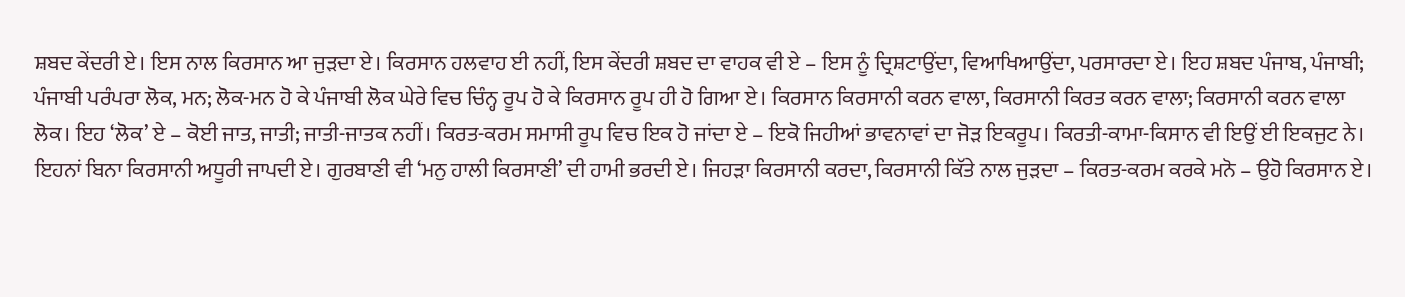ਸ਼ਬਦ ਕੇਂਦਰੀ ਏ। ਇਸ ਨਾਲ ਕਿਰਸਾਨ ਆ ਜੁੜਦਾ ਏ। ਕਿਰਸਾਨ ਹਲਵਾਹ ਈ ਨਹੀਂ, ਇਸ ਕੇਂਦਰੀ ਸ਼ਬਦ ਦਾ ਵਾਹਕ ਵੀ ਏ – ਇਸ ਨੂੰ ਦ੍ਰਿਸ਼ਟਾਉਂਦਾ, ਵਿਆਖਿਆਉਂਦਾ, ਪਰਸਾਰਦਾ ਏ। ਇਹ ਸ਼ਬਦ ਪੰਜਾਬ, ਪੰਜਾਬੀ; ਪੰਜਾਬੀ ਪਰੰਪਰਾ ਲੋਕ, ਮਨ; ਲੋਕ-ਮਨ ਹੋ ਕੇ ਪੰਜਾਬੀ ਲੋਕ ਘੇਰੇ ਵਿਚ ਚਿੰਨ੍ਹ ਰੂਪ ਹੋ ਕੇ ਕਿਰਸਾਨ ਰੂਪ ਹੀ ਹੋ ਗਿਆ ਏ। ਕਿਰਸਾਨ ਕਿਰਸਾਨੀ ਕਰਨ ਵਾਲਾ, ਕਿਰਸਾਨੀ ਕਿਰਤ ਕਰਨ ਵਾਲਾ; ਕਿਰਸਾਨੀ ਕਰਨ ਵਾਲਾ ਲੋਕ। ਇਹ ‘ਲੋਕ’ ਏ – ਕੋਈ ਜਾਤ, ਜਾਤੀ; ਜਾਤੀ-ਜਾਤਕ ਨਹੀਂ। ਕਿਰਤ-ਕਰਮ ਸਮਾਸੀ ਰੂਪ ਵਿਚ ਇਕ ਹੋ ਜਾਂਦਾ ਏ – ਇਕੋ ਜਿਹੀਆਂ ਭਾਵਨਾਵਾਂ ਦਾ ਜੋੜ ਇਕਰੂਪ। ਕਿਰਤੀ-ਕਾਮਾ-ਕਿਸਾਨ ਵੀ ਇਉਂ ਈ ਇਕਜੁਟ ਨੇ। ਇਹਨਾਂ ਬਿਨਾ ਕਿਰਸਾਨੀ ਅਧੂਰੀ ਜਾਪਦੀ ਏ। ਗੁਰਬਾਣੀ ਵੀ ‘ਮਨੁ ਹਾਲੀ ਕਿਰਸਾਣੀ’ ਦੀ ਹਾਮੀ ਭਰਦੀ ਏ। ਜਿਹੜਾ ਕਿਰਸਾਨੀ ਕਰਦਾ, ਕਿਰਸਾਨੀ ਕਿੱਤੇ ਨਾਲ ਜੁੜਦਾ – ਕਿਰਤ-ਕਰਮ ਕਰਕੇ ਮਨੋ – ਉਹੋ ਕਿਰਸਾਨ ਏ।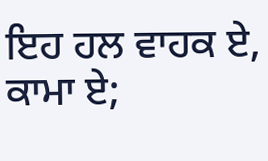ਇਹ ਹਲ ਵਾਹਕ ਏ, ਕਾਮਾ ਏ;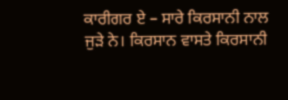ਕਾਰੀਗਰ ਏ – ਸਾਰੇ ਕਿਰਸਾਨੀ ਨਾਲ ਜੁੜੇ ਨੇ। ਕਿਰਸਾਨ ਵਾਸਤੇ ਕਿਰਸਾਨੀ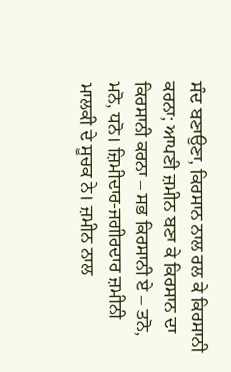ਸੰਦ ਬਣਾਉਣਾ, ਕਿਰਸਾਨ ਨਾਲ ਰਲ ਕੇ ਕਿਰਸਾਨੀ ਕਰਨਾ; ਆਪਣੀ ਜ਼ਮੀਨ ਬਣਾ ਕੇ ਕਿਰਸਾਨ ਦਾ ਕਿਰਸਾਨੀ ਕਰਨਾ – ਸਭ ਕਿਰਸਾਨੀ ਏ – ਤਨੋ, ਮਨੋ, ਧਨੋ। ਜ਼ਿਮੀਦਾਰ-ਜਗੀਰਦਾਰ ਜ਼ਮੀਨੀ ਮਾਲਕੀ ਦੇ ਸੂਚਕ ਨੇ। ਜ਼ਮੀਨ ਨਾਲ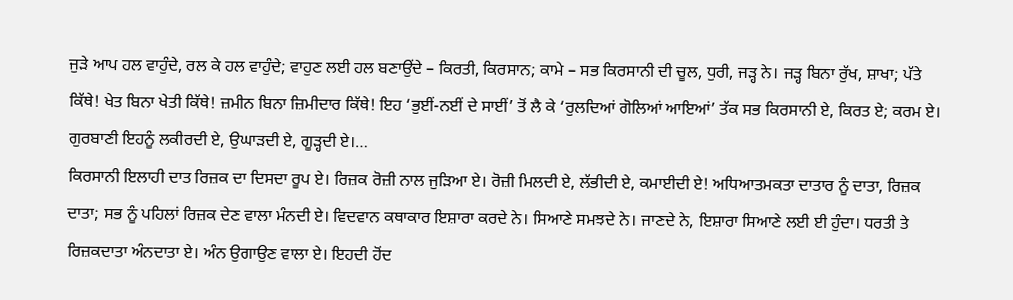ਜੁੜੇ ਆਪ ਹਲ ਵਾਹੁੰਦੇ, ਰਲ ਕੇ ਹਲ ਵਾਹੁੰਦੇ; ਵਾਹੁਣ ਲਈ ਹਲ ਬਣਾਉਂਦੇ – ਕਿਰਤੀ, ਕਿਰਸਾਨ; ਕਾਮੇ – ਸਭ ਕਿਰਸਾਨੀ ਦੀ ਚੂਲ, ਧੁਰੀ, ਜੜ੍ਹ ਨੇ। ਜੜ੍ਹ ਬਿਨਾ ਰੁੱਖ, ਸ਼ਾਖਾ; ਪੱਤੇ ਕਿੱਥੇ! ਖੇਤ ਬਿਨਾ ਖੇਤੀ ਕਿੱਥੇ! ਜ਼ਮੀਨ ਬਿਨਾ ਜ਼ਿਮੀਦਾਰ ਕਿੱਥੇ! ਇਹ ‘ਭੁਈਂ-ਨਈਂ ਦੇ ਸਾਈਂ’ ਤੋਂ ਲੈ ਕੇ ‘ਰੁਲਦਿਆਂ ਗੋਲਿਆਂ ਆਇਆਂ’ ਤੱਕ ਸਭ ਕਿਰਸਾਨੀ ਏ, ਕਿਰਤ ਏ; ਕਰਮ ਏ। ਗੁਰਬਾਣੀ ਇਹਨੂੰ ਲਕੀਰਦੀ ਏ, ਉਘਾੜਦੀ ਏ, ਗੂੜ੍ਹਦੀ ਏ।…
ਕਿਰਸਾਨੀ ਇਲਾਹੀ ਦਾਤ ਰਿਜ਼ਕ ਦਾ ਦਿਸਦਾ ਰੂਪ ਏ। ਰਿਜ਼ਕ ਰੋਜ਼ੀ ਨਾਲ ਜੁੜਿਆ ਏ। ਰੋਜ਼ੀ ਮਿਲਦੀ ਏ, ਲੱਭੀਦੀ ਏ, ਕਮਾਈਦੀ ਏ! ਅਧਿਆਤਮਕਤਾ ਦਾਤਾਰ ਨੂੰ ਦਾਤਾ, ਰਿਜ਼ਕ ਦਾਤਾ; ਸਭ ਨੂੰ ਪਹਿਲਾਂ ਰਿਜ਼ਕ ਦੇਣ ਵਾਲਾ ਮੰਨਦੀ ਏ। ਵਿਦਵਾਨ ਕਥਾਕਾਰ ਇਸ਼ਾਰਾ ਕਰਦੇ ਨੇ। ਸਿਆਣੇ ਸਮਝਦੇ ਨੇ। ਜਾਣਦੇ ਨੇ, ਇਸ਼ਾਰਾ ਸਿਆਣੇ ਲਈ ਈ ਹੁੰਦਾ। ਧਰਤੀ ਤੇ ਰਿਜ਼ਕਦਾਤਾ ਅੰਨਦਾਤਾ ਏ। ਅੰਨ ਉਗਾਉਣ ਵਾਲਾ ਏ। ਇਹਦੀ ਹੋਂਦ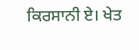ਕਿਰਸਾਨੀ ਏ। ਖੇਤ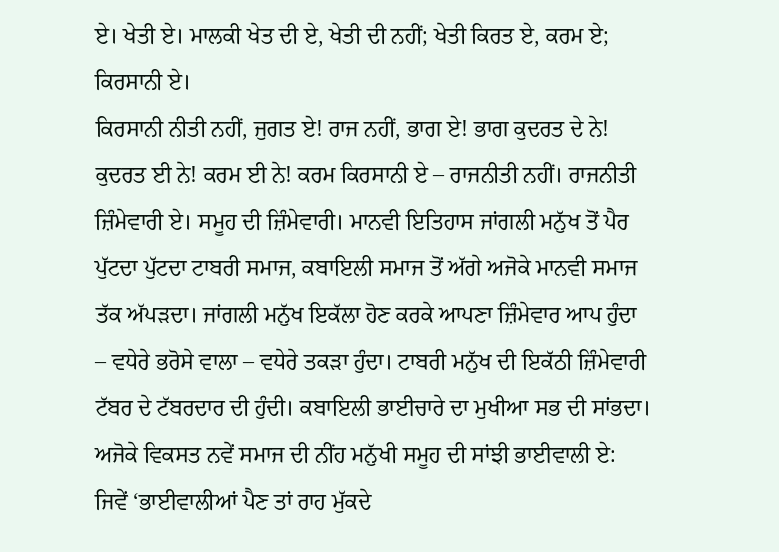ਏ। ਖੇਤੀ ਏ। ਮਾਲਕੀ ਖੇਤ ਦੀ ਏ, ਖੇਤੀ ਦੀ ਨਹੀਂ; ਖੇਤੀ ਕਿਰਤ ਏ, ਕਰਮ ਏ; ਕਿਰਸਾਨੀ ਏ।
ਕਿਰਸਾਨੀ ਨੀਤੀ ਨਹੀਂ, ਜੁਗਤ ਏ! ਰਾਜ ਨਹੀਂ, ਭਾਗ ਏ! ਭਾਗ ਕੁਦਰਤ ਦੇ ਨੇ! ਕੁਦਰਤ ਈ ਨੇ! ਕਰਮ ਈ ਨੇ! ਕਰਮ ਕਿਰਸਾਨੀ ਏ – ਰਾਜਨੀਤੀ ਨਹੀਂ। ਰਾਜਨੀਤੀ ਜ਼ਿੰਮੇਵਾਰੀ ਏ। ਸਮੂਹ ਦੀ ਜ਼ਿੰਮੇਵਾਰੀ। ਮਾਨਵੀ ਇਤਿਹਾਸ ਜਾਂਗਲੀ ਮਨੁੱਖ ਤੋਂ ਪੈਰ ਪੁੱਟਦਾ ਪੁੱਟਦਾ ਟਾਬਰੀ ਸਮਾਜ, ਕਬਾਇਲੀ ਸਮਾਜ ਤੋਂ ਅੱਗੇ ਅਜੋਕੇ ਮਾਨਵੀ ਸਮਾਜ ਤੱਕ ਅੱਪੜਦਾ। ਜਾਂਗਲੀ ਮਨੁੱਖ ਇਕੱਲਾ ਹੋਣ ਕਰਕੇ ਆਪਣਾ ਜ਼ਿੰਮੇਵਾਰ ਆਪ ਹੁੰਦਾ – ਵਧੇਰੇ ਭਰੋਸੇ ਵਾਲਾ – ਵਧੇਰੇ ਤਕੜਾ ਹੁੰਦਾ। ਟਾਬਰੀ ਮਨੁੱਖ ਦੀ ਇਕੱਠੀ ਜ਼ਿੰਮੇਵਾਰੀ ਟੱਬਰ ਦੇ ਟੱਬਰਦਾਰ ਦੀ ਹੁੰਦੀ। ਕਬਾਇਲੀ ਭਾਈਚਾਰੇ ਦਾ ਮੁਖੀਆ ਸਭ ਦੀ ਸਾਂਭਦਾ। ਅਜੋਕੇ ਵਿਕਸਤ ਨਵੇਂ ਸਮਾਜ ਦੀ ਨੀਂਹ ਮਨੁੱਖੀ ਸਮੂਹ ਦੀ ਸਾਂਝੀ ਭਾਈਵਾਲੀ ਏ: ਜਿਵੇਂ ‘ਭਾਈਵਾਲੀਆਂ ਪੈਣ ਤਾਂ ਰਾਹ ਮੁੱਕਦੇ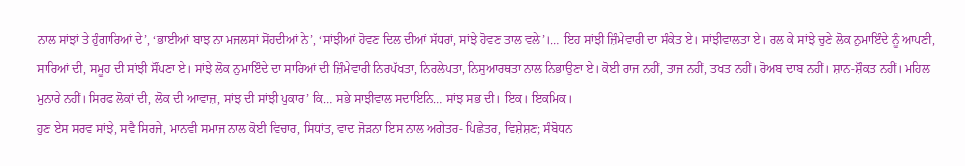ਨਾਲ ਸਾਂਝਾਂ ਤੇ ਹੁੰਗਾਰਿਆਂ ਦੇ’, ‘ਭਾਈਆਂ ਬਾਝ ਨਾ ਮਜਲਸਾਂ ਸੋਂਹਦੀਆਂ ਨੇ’, ‘ਸਾਂਝੀਆਂ ਹੋਵਣ ਦਿਲ ਦੀਆਂ ਸੱਧਰਾਂ, ਸਾਂਝੇ ਹੋਵਣ ਤਾਲ ਵਲੇ’।… ਇਹ ਸਾਂਝੀ ਜ਼ਿੰਮੇਵਾਰੀ ਦਾ ਸੰਕੇਤ ਏ। ਸਾਂਝੀਵਾਲਤਾ ਏ। ਰਲ ਕੇ ਸਾਂਝੇ ਚੁਣੇ ਲੋਕ ਨੁਮਾਇੰਦੇ ਨੂੰ ਆਪਣੀ, ਸਾਰਿਆਂ ਦੀ, ਸਮੂਹ ਦੀ ਸਾਂਝੀ ਸੌਂਪਣਾ ਏ। ਸਾਂਝੇ ਲੋਕ ਨੁਮਾਇੰਦੇ ਦਾ ਸਾਰਿਆਂ ਦੀ ਜ਼ਿੰਮੇਵਾਰੀ ਨਿਰਪੱਖਤਾ, ਨਿਰਲੇਪਤਾ, ਨਿਸੁਆਰਥਤਾ ਨਾਲ ਨਿਭਾਉਣਾ ਏ। ਕੋਈ ਰਾਜ ਨਹੀਂ, ਤਾਜ ਨਹੀਂ, ਤਖਤ ਨਹੀਂ। ਰੋਅਬ ਦਾਬ ਨਹੀਂ। ਸ਼ਾਨ-ਸ਼ੌਕਤ ਨਹੀਂ। ਮਹਿਲ ਮੁਨਾਰੇ ਨਹੀਂ। ਸਿਰਫ ਲੋਕਾਂ ਦੀ, ਲੋਕ ਦੀ ਆਵਾਜ਼, ਸਾਂਝ ਦੀ ਸਾਂਝੀ ਪੁਕਾਰ’ ਕਿ… ਸਭੇ ਸਾਝੀਵਾਲ ਸਦਾਇਨਿ… ਸਾਂਝ ਸਭ ਦੀ। ਇਕ। ਇਕਮਿਕ।
ਹੁਣ ਏਸ ਸਰਵ ਸਾਂਝੇ, ਸਵੈ ਸਿਰਜੇ, ਮਾਨਵੀ ਸਮਾਜ ਨਾਲ ਕੋਈ ਵਿਚਾਰ, ਸਿਧਾਂਤ, ਵਾਦ ਜੋੜਨਾ ਇਸ ਨਾਲ ਅਗੇਤਰ- ਪਿਛੇਤਰ, ਵਿਸ਼ੇਸ਼ਣ; ਸੰਬੋਧਨ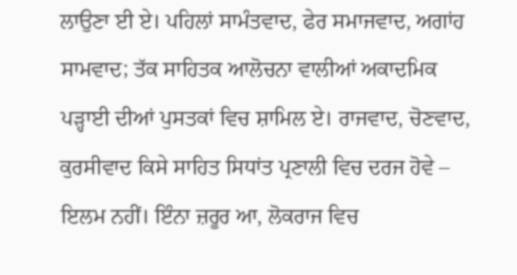ਲਾਉਣਾ ਈ ਏ। ਪਹਿਲਾਂ ਸਾਮੰਤਵਾਦ, ਫੇਰ ਸਮਾਜਵਾਦ, ਅਗਾਂਹ ਸਾਮਵਾਦ; ਤੱਕ ਸਾਹਿਤਕ ਆਲੋਚਨਾ ਵਾਲੀਆਂ ਅਕਾਦਮਿਕ ਪੜ੍ਹਾਈ ਦੀਆਂ ਪੁਸਤਕਾਂ ਵਿਚ ਸ਼ਾਮਿਲ ਏ। ਰਾਜਵਾਦ, ਚੋਣਵਾਦ, ਕੁਰਸੀਵਾਦ ਕਿਸੇ ਸਾਹਿਤ ਸਿਧਾਂਤ ਪ੍ਰਣਾਲੀ ਵਿਚ ਦਰਜ ਹੋਵੇ – ਇਲਮ ਨਹੀਂ। ਇੰਨਾ ਜ਼ਰੂਰ ਆ, ਲੋਕਰਾਜ ਵਿਚ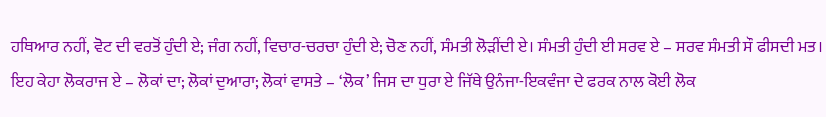ਹਥਿਆਰ ਨਹੀਂ, ਵੋਟ ਦੀ ਵਰਤੋਂ ਹੁੰਦੀ ਏ; ਜੰਗ ਨਹੀਂ, ਵਿਚਾਰ-ਚਰਚਾ ਹੁੰਦੀ ਏ; ਚੋਣ ਨਹੀਂ, ਸੰਮਤੀ ਲੋੜੀਂਦੀ ਏ। ਸੰਮਤੀ ਹੁੰਦੀ ਈ ਸਰਵ ਏ – ਸਰਵ ਸੰਮਤੀ ਸੌ ਫੀਸਦੀ ਮਤ। ਇਹ ਕੇਹਾ ਲੋਕਰਾਜ ਏ – ਲੋਕਾਂ ਦਾ; ਲੋਕਾਂ ਦੁਆਰਾ; ਲੋਕਾਂ ਵਾਸਤੇ – ‘ਲੋਕ’ ਜਿਸ ਦਾ ਧੁਰਾ ਏ ਜਿੱਥੇ ਉਨੰਜਾ-ਇਕਵੰਜਾ ਦੇ ਫਰਕ ਨਾਲ ਕੋਈ ਲੋਕ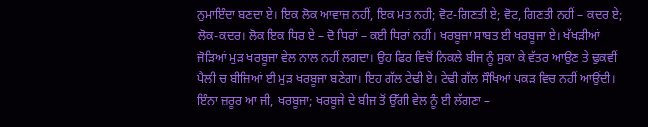ਨੁਮਾਇੰਦਾ ਬਣਦਾ ਏ। ਇਕ ਲੋਕ ਆਵਾਜ਼ ਨਹੀਂ, ਇਕ ਮਤ ਨਹੀ; ਵੋਟ-ਗਿਣਤੀ ਏ; ਵੋਟ, ਗਿਣਤੀ ਨਹੀਂ – ਕਦਰ ਏ; ਲੋਕ-ਕਦਰ। ਲੋਕ ਇਕ ਧਿਰ ਏ – ਦੋ ਧਿਰਾਂ – ਕਈ ਧਿਰਾਂ ਨਹੀਂ। ਖਰਬੂਜਾ ਸਾਬਤ ਈ ਖਰਬੂਜਾ ਏ। ਖੱਖੜੀਆਂ ਜੋੜਿਆਂ ਮੁੜ ਖਰਬੂਜਾ ਵੇਲ ਨਾਲ ਨਹੀਂ ਲਗਦਾ। ਉਹ ਫਿਰ ਵਿਚੋਂ ਨਿਕਲੇ ਬੀਜ ਨੂੰ ਸੁਕਾ ਕੇ ਵੱਤਰ ਆਉਣ ਤੇ ਢੁਕਵੀਂ ਪੈਲੀ ਚ ਬੀਜਿਆਂ ਈ ਮੁੜ ਖਰਬੂਜਾ ਬਣੇਗਾ। ਇਹ ਗੱਲ ਟੇਢੀ ਏ। ਟੇਢੀ ਗੱਲ ਸੌਖਿਆਂ ਪਕੜ ਵਿਚ ਨਹੀਂ ਆਉਂਦੀ। ਇੰਨਾ ਜ਼ਰੂਰ ਆ ਜੀ, ਖਰਬੂਜਾ; ਖਰਬੂਜੇ ਦੇ ਬੀਜ ਤੋਂ ਉੱਗੀ ਵੇਲ ਨੂੰ ਈ ਲੱਗਣਾ –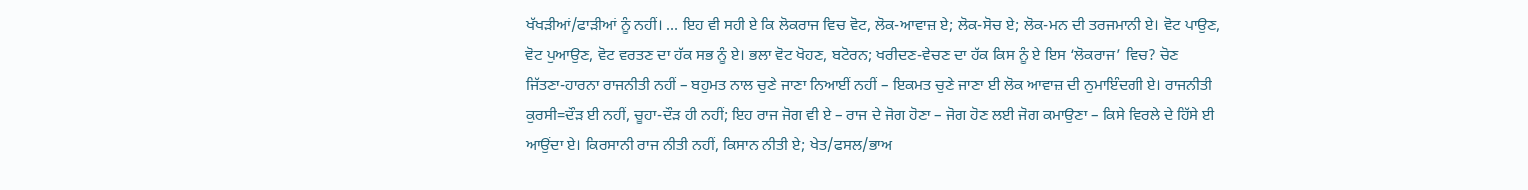ਖੱਖੜੀਆਂ/ਫਾੜੀਆਂ ਨੂੰ ਨਹੀਂ। … ਇਹ ਵੀ ਸਹੀ ਏ ਕਿ ਲੋਕਰਾਜ ਵਿਚ ਵੋਟ, ਲੋਕ-ਆਵਾਜ਼ ਏ; ਲੋਕ-ਸੋਚ ਏ; ਲੋਕ-ਮਨ ਦੀ ਤਰਜਮਾਨੀ ਏ। ਵੋਟ ਪਾਉਣ, ਵੋਟ ਪੁਆਉਣ, ਵੋਟ ਵਰਤਣ ਦਾ ਹੱਕ ਸਭ ਨੂੰ ਏ। ਭਲਾ ਵੋਟ ਖੋਹਣ, ਬਟੋਰਨ; ਖਰੀਦਣ-ਵੇਚਣ ਦਾ ਹੱਕ ਕਿਸ ਨੂੰ ਏ ਇਸ ‘ਲੋਕਰਾਜ’ ਵਿਚ? ਚੋਣ ਜਿੱਤਣਾ-ਹਾਰਨਾ ਰਾਜਨੀਤੀ ਨਹੀਂ – ਬਹੁਮਤ ਨਾਲ ਚੁਣੇ ਜਾਣਾ ਨਿਆਈਂ ਨਹੀਂ – ਇਕਮਤ ਚੁਣੇ ਜਾਣਾ ਈ ਲੋਕ ਆਵਾਜ਼ ਦੀ ਨੁਮਾਇੰਦਗੀ ਏ। ਰਾਜਨੀਤੀ ਕੁਰਸੀ=ਦੌੜ ਈ ਨਹੀਂ, ਚੂਹਾ-ਦੌੜ ਹੀ ਨਹੀਂ; ਇਹ ਰਾਜ ਜੋਗ ਵੀ ਏ – ਰਾਜ ਦੇ ਜੋਗ ਹੋਣਾ – ਜੋਗ ਹੋਣ ਲਈ ਜੋਗ ਕਮਾਉਣਾ – ਕਿਸੇ ਵਿਰਲੇ ਦੇ ਹਿੱਸੇ ਈ ਆਉਂਦਾ ਏ। ਕਿਰਸਾਨੀ ਰਾਜ ਨੀਤੀ ਨਹੀਂ, ਕਿਸਾਨ ਨੀਤੀ ਏ; ਖੇਤ/ਫਸਲ/ਭਾਅ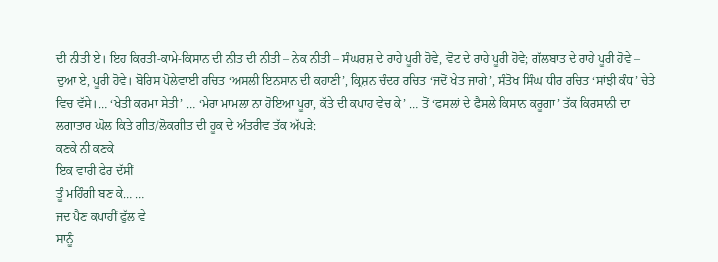ਦੀ ਨੀਤੀ ਏ। ਇਹ ਕਿਰਤੀ-ਕਾਮੇ-ਕਿਸਾਨ ਦੀ ਨੀਤ ਦੀ ਨੀਤੀ – ਨੇਕ ਨੀਤੀ – ਸੰਘਰਸ਼ ਦੇ ਰਾਹੇ ਪੂਰੀ ਹੋਵੇ, ਵੋਟ ਦੇ ਰਾਹੇ ਪੂਰੀ ਹੋਵੇ; ਗੱਲਬਾਤ ਦੇ ਰਾਹੇ ਪੂਰੀ ਹੋਵੇ – ਦੁਆ ਏ, ਪੂਰੀ ਹੋਵੇ। ਬੋਰਿਸ ਪੋਲੇਵਾਈ ਰਚਿਤ ‘ਅਸਲੀ ਇਨਸਾਨ ਦੀ ਕਹਾਣੀ’, ਕ੍ਰਿਸ਼ਨ ਚੰਦਰ ਰਚਿਤ ‘ਜਦੋਂ ਖੇਤ ਜਾਗੇ’, ਸੰਤੋਖ ਸਿੰਘ ਧੀਰ ਰਚਿਤ ‘ਸਾਂਝੀ ਕੰਧ’ ਚੇਤੇ ਵਿਚ ਵੱਸੇ।… ‘ਖੇਤੀ ਕਰਮਾ ਸੇਤੀ’ … ‘ਮੇਰਾ ਮਾਮਲਾ ਨਾ ਹੋਇਆ ਪੂਰਾ, ਕੱਤੇ ਦੀ ਕਪਾਹ ਵੇਚ ਕੇ’ … ਤੋਂ ‘ਫਸਲਾਂ ਦੇ ਫੈਸਲੇ ਕਿਸਾਨ ਕਰੂਗਾ’ ਤੱਕ ਕਿਰਸਾਨੀ ਦਾ ਲਗਾਤਾਰ ਘੋਲ ਕਿਤੇ ਗੀਤ/ਲੋਕਗੀਤ ਦੀ ਹੂਕ ਦੇ ਅੰਤਰੀਵ ਤੱਕ ਅੱਪੜੇ:
ਕਣਕੇ ਨੀ ਕਣਕੇ
ਇਕ ਵਾਰੀ ਫੇਰ ਦੱਸੀਂ
ਤੂੰ ਮਹਿੰਗੀ ਬਣ ਕੇ… …
ਜਦ ਪੈਣ ਕਪਾਹੀਂ ਫੁੱਲ ਵੇ
ਸਾਨੂੰ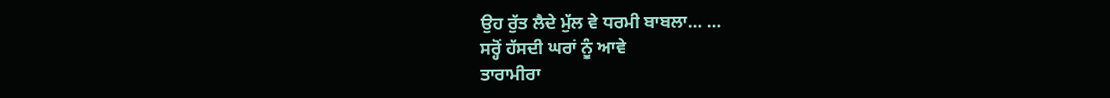ਉਹ ਰੁੱਤ ਲੈਦੇ ਮੁੱਲ ਵੇ ਧਰਮੀ ਬਾਬਲਾ… …
ਸਰ੍ਹੋਂ ਹੱਸਦੀ ਘਰਾਂ ਨੂੰ ਆਵੇ
ਤਾਰਾਮੀਰਾ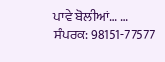ਪਾਵੇ ਬੋਲੀਆਂ… …
ਸੰਪਰਕ: 98151-77577